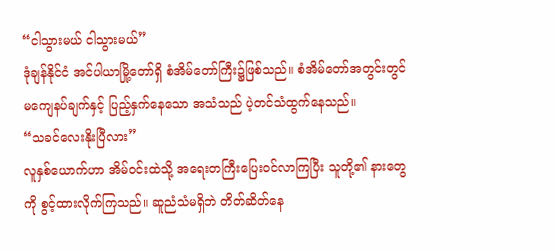“ငါသွားမယ် ငါသွားမယ်”
ဒုံချန်နိုင်ငံ အင်ပါယာမြို့တော်ရှိ စံအိမ်တော်ကြီး၌ဖြစ်သည်။ စံအိမ်တော်အတွင်းတွင် မကျေနပ်ချက်နှင့် ပြည့်နှက်နေသော အသံသည် ပဲ့တင်သံထွက်နေသည်။
“သခင်လေးနိုးပြီလား”
လူနှစ်ယောက်ဟာ အိမ်ဝင်းထဲသို့ အရေးတကြီးပြေးဝင်လာကြပြီး သူတို့၏ နားတွေကို စွင့်ထားလိုက်ကြသည်။ ဆူညံသံမရှိဘဲ တိတ်ဆိတ်နေ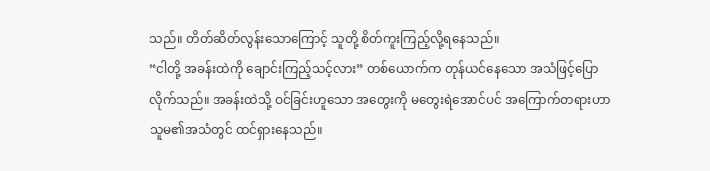သည်။ တိတ်ဆိတ်လွန်းသောကြောင့် သူတို့ စိတ်ကူးကြည့်လို့ရနေသည်။
“ငါတို့ အခန်းထဲကို ချောင်းကြည့်သင့်လား” တစ်ယောက်က တုန်ယင်နေသော အသံဖြင့်ပြောလိုက်သည်။ အခန်းထဲသို့ ဝင်ခြင်းဟူသော အတွေးကို မတွေးရဲအောင်ပင် အကြောက်တရားဟာ သူမ၏အသံတွင် ထင်ရှားနေသည်။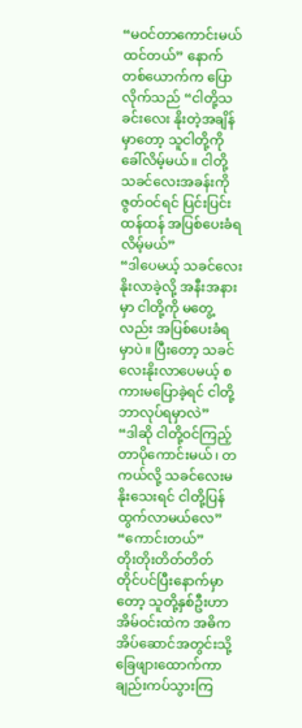“မဝင်တာကောင်းမယ်ထင်တယ်” နောက်တစ်ယောက်က ပြောလိုက်သည် “ငါတို့သခင်းလေး နိုးတဲ့အချိန်မှာတော့ သူငါတို့ကို ခေါ်လိမ့်မယ်။ ငါတို့ သခင်လေးအခန်းကို ဇွတ်ဝင်ရင် ပြင်းပြင်းထန်ထန် အပြစ်ပေးခံရလိမ့်မယ်”
“ဒါပေမယ့် သခင်လေးနိုးလာခဲ့လို့ အနီးအနားမှာ ငါတို့ကို မတွေ့လည်း အပြစ်ပေးခံရမှာပဲ။ ပြီးတော့ သခင်လေးနိုးလာပေမယ့် စကားမပြောခဲ့ရင် ငါတို့ဘာလုပ်ရမှာလဲ”
“ဒါဆို ငါတို့ဝင်ကြည့်တာပိုကောင်းမယ်၊ တကယ်လို့ သခင်လေးမနိုးသေးရင် ငါတို့ပြန်ထွက်လာမယ်လေ”
“ကောင်းတယ်”
တိုးတိုးတိတ်တိတ် တိုင်ပင်ပြီးနောက်မှာတော့ သူတို့နှစ်ဦးဟာ အိမ်ဝင်းထဲက အဓိက အိပ်ဆောင်အတွင်းသို့ ခြေဖျားထောက်ကာ ချည်းကပ်သွားကြ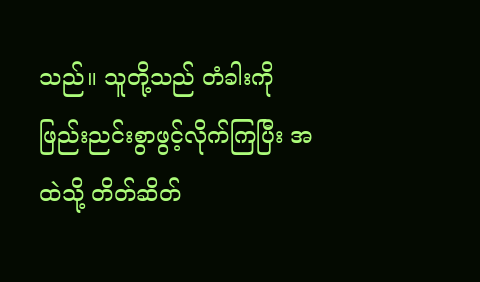သည်။ သူတို့သည် တံခါးကို ဖြည်းညင်းစွာဖွင့်လိုက်ကြပြီး အထဲသို့ တိတ်ဆိတ်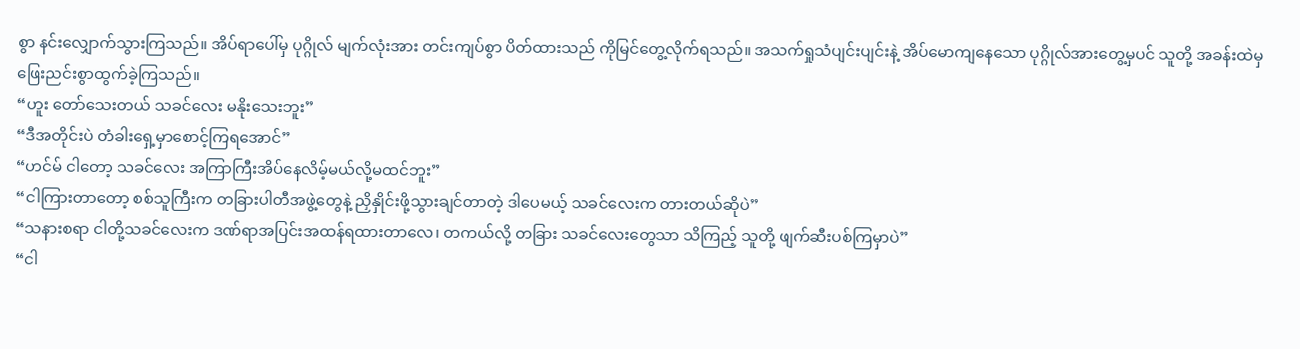စွာ နင်းလျှောက်သွားကြသည်။ အိပ်ရာပေါ်မှ ပုဂ္ဂိုလ် မျက်လုံးအား တင်းကျပ်စွာ ပိတ်ထားသည် ကိုမြင်တွေ့လိုက်ရသည်။ အသက်ရှုသံပျင်းပျင်းနဲ့ အိပ်မောကျနေသော ပုဂ္ဂိုလ်အားတွေ့မှပင် သူတို့ အခန်းထဲမှ ဖြေးညင်းစွာထွက်ခဲ့ကြသည်။
“ဟူး တော်သေးတယ် သခင်လေး မနိုးသေးဘူး”
“ဒီအတိုင်းပဲ တံခါးရှေ့မှာစောင့်ကြရအောင်”
“ဟင်မ် ငါတော့ သခင်လေး အကြာကြီးအိပ်နေလိမ့်မယ်လို့မထင်ဘူး”
“ငါကြားတာတော့ စစ်သူကြီးက တခြားပါတီအဖွဲ့တွေနဲ့ ညှိနှိုင်းဖို့သွားချင်တာတဲ့ ဒါပေမယ့် သခင်လေးက တားတယ်ဆိုပဲ”
“သနားစရာ ငါတို့သခင်လေးက ဒဏ်ရာအပြင်းအထန်ရထားတာလေ၊ တကယ်လို့ တခြား သခင်လေးတွေသာ သိကြည့် သူတို့ ဖျက်ဆီးပစ်ကြမှာပဲ”
“ငါ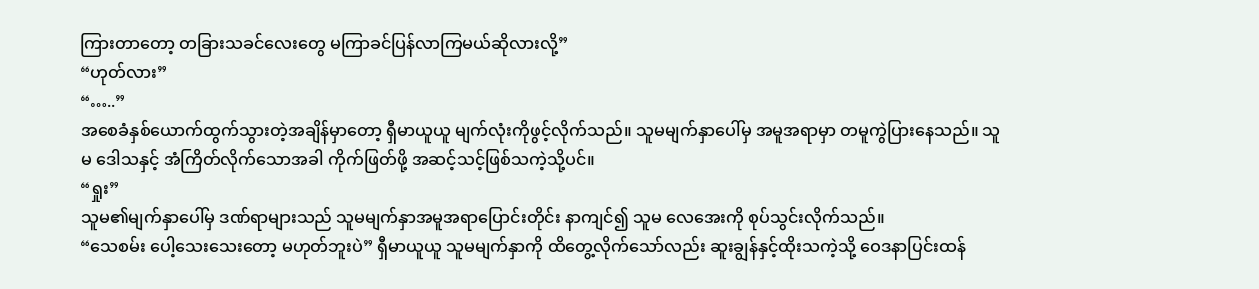ကြားတာတော့ တခြားသခင်လေးတွေ မကြာခင်ပြန်လာကြမယ်ဆိုလားလို့”
“ဟုတ်လား”
“…..”
အစေခံနှစ်ယောက်ထွက်သွားတဲ့အချိန်မှာတော့ ရှီမာယူယူ မျက်လုံးကိုဖွင့်လိုက်သည်။ သူမမျက်နှာပေါ်မှ အမူအရာမှာ တမူကွဲပြားနေသည်။ သူမ ဒေါသနှင့် အံကြိတ်လိုက်သောအခါ ကိုက်ဖြတ်ဖို့ အဆင့်သင့်ဖြစ်သကဲ့သို့ပင်။
“ရှုး”
သူမ၏မျက်နှာပေါ်မှ ဒဏ်ရာများသည် သူမမျက်နှာအမူအရာပြောင်းတိုင်း နာကျင်၍ သူမ လေအေးကို စုပ်သွင်းလိုက်သည်။
“သေစမ်း ပေါ့သေးသေးတော့ မဟုတ်ဘူးပဲ” ရှီမာယူယူ သူမမျက်နှာကို ထိတွေ့လိုက်သော်လည်း ဆူးချွန်နှင့်ထိုးသကဲ့သို့ ဝေဒနာပြင်းထန်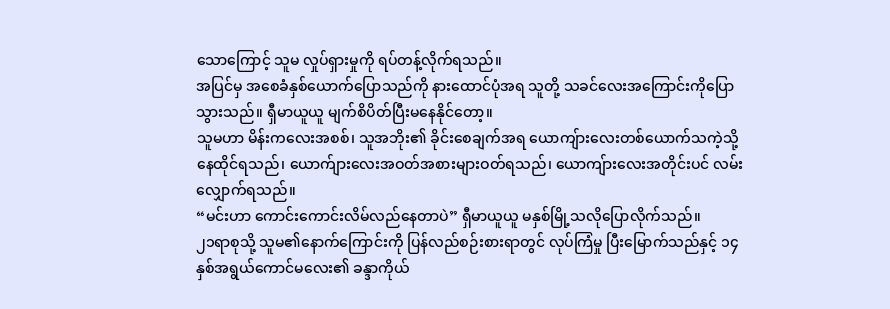သောကြောင့် သူမ လှုပ်ရှားမှုကို ရပ်တန့်လိုက်ရသည်။
အပြင်မှ အစေခံနှစ်ယောက်ပြောသည်ကို နားထောင်ပုံအရ သူတို့ သခင်လေးအကြောင်းကိုပြောသွားသည်။ ရှီမာယူယူ မျက်စိပိတ်ပြီးမနေနိုင်တော့။
သူမဟာ မိန်းကလေးအစစ်၊ သူအဘိုး၏ ခိုင်းစေချက်အရ ယောကျ်ားလေးတစ်ယောက်သကဲ့သို့ နေထိုင်ရသည်၊ ယောက်ျားလေးအဝတ်အစားများဝတ်ရသည်၊ ယောကျ်ားလေးအတိုင်းပင် လမ်းလျှောက်ရသည်။
“မင်းဟာ ကောင်းကောင်းလိမ်လည်နေတာပဲ” ရှီမာယူယူ မနှစ်မြို့သလိုပြောလိုက်သည်။
၂၁ရာစုသို့ သူမ၏နောက်ကြောင်းကို ပြန်လည်စဉ်းစားရာတွင် လုပ်ကြံမှု ပြီးမြောက်သည်နှင့် ၁၄နှစ်အရွယ်ကောင်မလေး၏ ခန္ဒာကိုယ်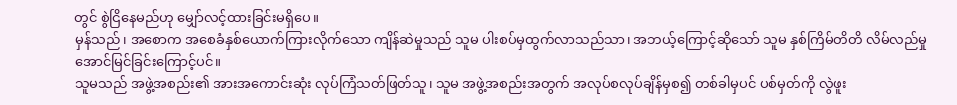တွင် စွဲငြိနေမည်ဟု မျှော်လင့်ထားခြင်းမရှိပေ။
မှန်သည်၊ အစောက အစေခံနှစ်ယောက်ကြားလိုက်သော ကျိန်ဆဲမှုသည် သူမ ပါးစပ်မှထွက်လာသည်သာ၊ အဘယ့်ကြောင့်ဆိုသော် သူမ နှစ်ကြိမ်တိတိ လိမ်လည်မှုအောင်မြင်ခြင်းကြောင့်ပင်။
သူမသည် အဖွဲ့အစည်း၏ အားအကောင်းဆုံး လုပ်ကြံသတ်ဖြတ်သူ၊ သူမ အဖွဲ့အစည်းအတွက် အလုပ်စလုပ်ချိန်မှစ၍ တစ်ခါမှပင် ပစ်မှတ်ကို လွဲဖူး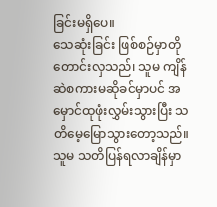ခြင်းမရှိပေ။
သေဆုံးခြင်း ဖြစ်စဉ်မှာတိုတောင်းလှသည်၊ သူမ ကျိန်ဆဲစကားမဆိုခင်မှာပင် အမှောင်ထုဖုံးလွှမ်းသွားပြီး သတိမေ့မြောသွားတော့သည်။
သူမ သတိပြန်ရလာချိန်မှာ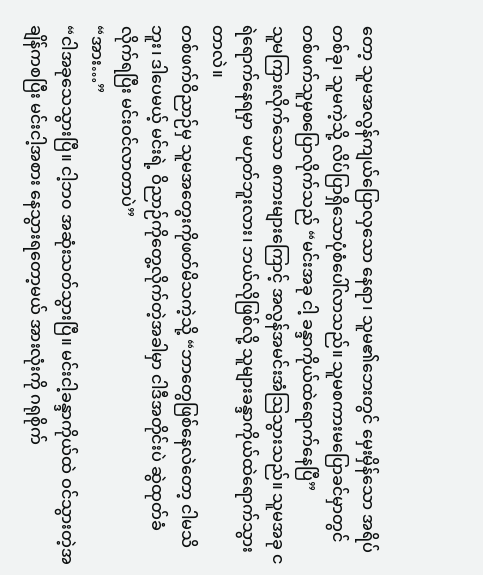တော့ သူမအလွန်ကျယ်ပြောလှသော နေရာ၊ သူမ၏ဘေးတွင် မှေးမှိန်သော အရိပ်တစ်ခု၊ သူမကဲ့သို့ လိပ်ပြာရှိသောပုံစံပေါ်လာသည်။ သူမစကားမပြောခင်မှာတွင် တစ်ဖက်သူမှစပြောလိုက်သည် “မင်းအခု ငါ့ ခန္ဒာကိုယ်ထဲရောက်နေပြီ”
သူမကြားလိုက်သော စကားများကြောင့် အလွန်အမင်းအံသြသွားသည်။ သူမအခု ငရဲရောက်နေရမှာ မဟုတ်ဘူးလား၊ ဘယ်လိုဖြစ်လို့ သူများခန္ဒာကိုယ်ထဲရောက်သွားတာလဲ။
တစ်ဖက်ဝိညာဉ်မှ သူမအတွေးကိုဖတ်မိသကဲ့သို့ “ဘာတွေဖြစ်နေလဲတော့ ငါမသိဘူး၊ ဒါပေမယ့် မင်းရဲ့ ဝိညာဉ်ကိုတွေ့လိုက်တဲ့အခါမှာ ငါဒီအတိုင်းပဲ ဆွဲထုတ်ခံလိုက်ရပြီး မင်းဝင်လာတာပဲ”
“အား…”
“ငါအခုသေသွားပြီ။ ငါ့ဘ၀ အဆုံးသတ်သွားပြီ။ မင်းငါ့ခန္ဒာကိုယ်ထဲ ဝင်သွားတဲ့အချိန်ကစပြီး မင်းငါ့အစား နေသွားရတော့မယ် အားလုံးကို ဂရုစိုက်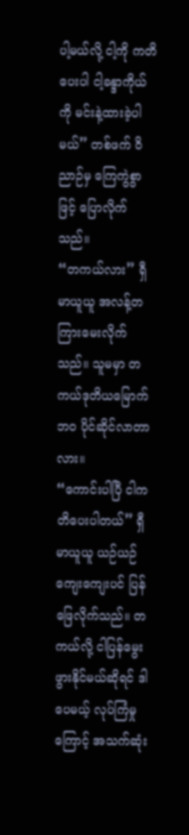ပါ့မယ်လို့ ငါ့ကို ကတိပေးပါ ငါ့ခန္ဒာကိုယ်ကို မင်းနဲ့ထားခဲ့ပါမယ်” တစ်ဖက် ဝိညာဉ်မှ ကြေကွဲစွာဖြင့် ပြောလိုက်သည်။
“တကယ်လား” ရှီမာယူယူ အလန့်တကြားမေးလိုက်သည်။ သူမမှာ တကယ်ဒုတိယမြောက်ဘ၀ ပိုင်ဆိုင်လာတာလား။
“ကောင်းပါပြီ ငါကတိပေးပါတယ်” ရှီမာယူယူ ယဉ်ယဉ်ကျေးကျေးပင် ပြန်ဖြေလိုက်သည်။ တကယ်လို့ ငါပြန်မွေးဖွားနိုင်မယ်ဆိုရင် ဒါပေမယ့် လုပ်ကြံမှုကြောင့် အသက်ဆုံး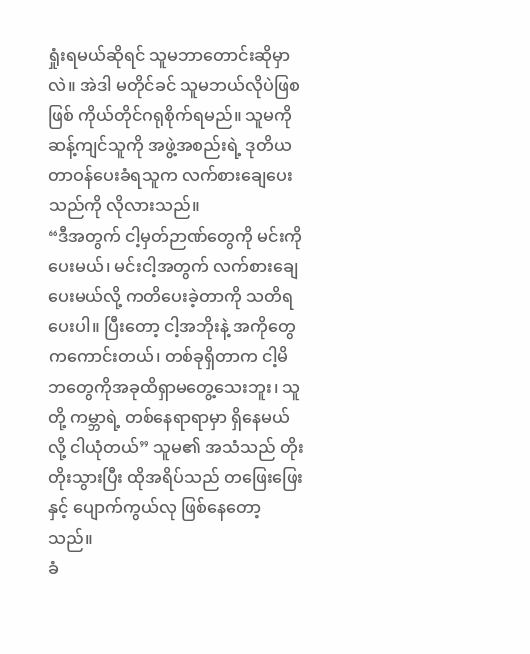ရှုံးရမယ်ဆိုရင် သူမဘာတောင်းဆိုမှာလဲ။ အဲဒါ မတိုင်ခင် သူမဘယ်လိုပဲဖြစဖြစ် ကိုယ်တိုင်ဂရုစိုက်ရမည်။ သူမကို ဆန့်ကျင်သူကို အဖွဲ့အစည်းရဲ့ ဒုတိယ တာဝန်ပေးခံရသူက လက်စားချေပေးသည်ကို လိုလားသည်။
“ဒီအတွက် ငါ့မှတ်ဉာဏ်တွေကို မင်းကိုပေးမယ်၊ မင်းငါ့အတွက် လက်စားချေပေးမယ်လို့ ကတိပေးခဲ့တာကို သတိရပေးပါ။ ပြီးတော့ ငါ့အဘိုးနဲ့ အကိုတွေကကောင်းတယ်၊ တစ်ခုရှိတာက ငါ့မိဘတွေကိုအခုထိရှာမတွေ့သေးဘူး၊ သူတို့ ကမ္ဘာရဲ့ တစ်နေရာရာမှာ ရှိနေမယ်လို့ ငါယုံတယ်” သူမ၏ အသံသည် တိုးတိုးသွားပြီး ထိုအရိပ်သည် တဖြေးဖြေးနှင့် ပျောက်ကွယ်လု ဖြစ်နေတော့သည်။
ခံ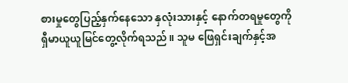စားမှုတွေပြည့်နှက်နေသော နှလုံးသားနှင့် နောက်တရမှုတွေကို ရှီမာယူယူမြင်တွေ့လိုက်ရသည်။ သူမ ဖြေရှင်းချက်နှင့်အ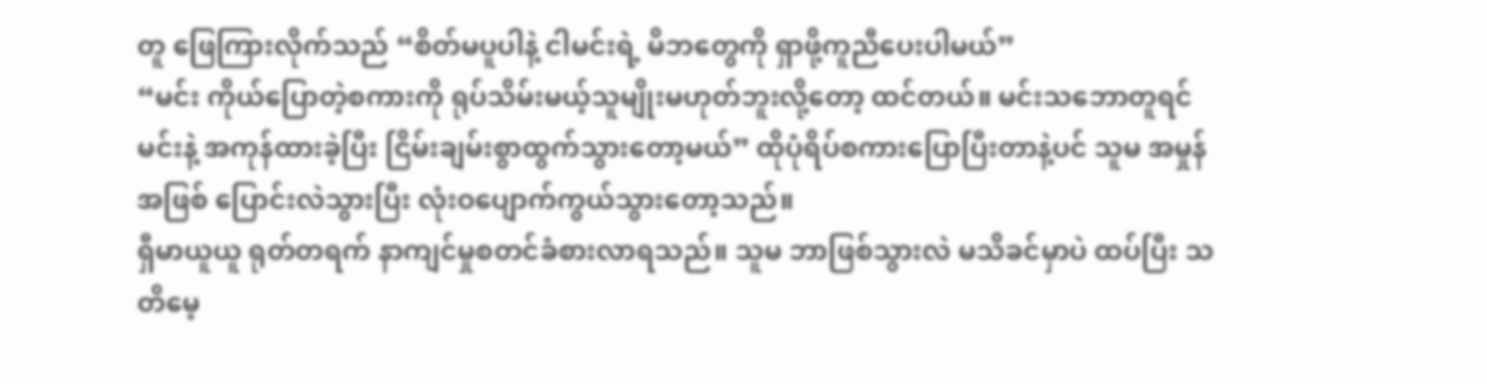တူ ဖြေကြားလိုက်သည် “စိတ်မပူပါနဲ့ ငါမင်းရဲ့ မိဘတွေကို ရှာဖို့ကူညီပေးပါမယ်”
“မင်း ကိုယ်ပြောတဲ့စကားကို ရုပ်သိမ်းမယ့်သူမျိုးမဟုတ်ဘူးလို့တော့ ထင်တယ်။ မင်းသဘောတူရင် မင်းနဲ့ အကုန်ထားခဲ့ပြီး ငြိမ်းချမ်းစွာထွက်သွားတော့မယ်” ထိုပုံရိပ်စကားပြောပြီးတာနဲ့ပင် သူမ အမှုန်အဖြစ် ပြောင်းလဲသွားပြီး လုံးဝပျောက်ကွယ်သွားတော့သည်။
ရှီမာယူယူ ရုတ်တရက် နာကျင်မှုစတင်ခံစားလာရသည်။ သူမ ဘာဖြစ်သွားလဲ မသိခင်မှာပဲ ထပ်ပြီး သတိမေ့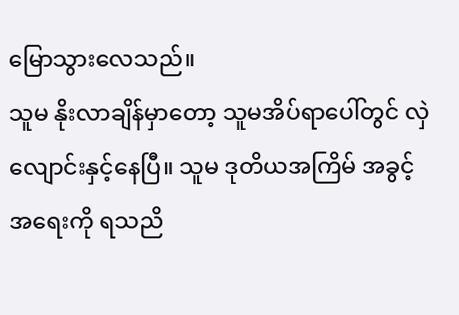မြောသွားလေသည်။
သူမ နိုးလာချိန်မှာတော့ သူမအိပ်ရာပေါ်တွင် လှဲလျောင်းနှင့်နေပြီ။ သူမ ဒုတိယအကြိမ် အခွင့်အရေးကို ရသညိ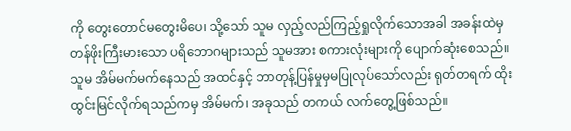ကို တွေးတောင်မတွေးမိပေ၊ သို့သော် သူမ လှည့်လည်ကြည့်ရှုလိုက်သောအခါ အခန်းထဲမှ တန်ဖိုးကြီးမားသော ပရိဘောဂများသည် သူမအား စကားလုံးများကို ပျောက်ဆုံးစေသည်။ သူမ အိမ်မက်မက်နေသည် အထင်နှင့် ဘာတုန့်ပြန်မှုမှမပြုလုပ်သော်လည်း ရုတ်တရက် ထိုးထွင်းမြင်လိုက်ရသည်ကမှ အိမ်မက်၊ အခုသည် တကယ် လက်တွေ့ဖြစ်သည်။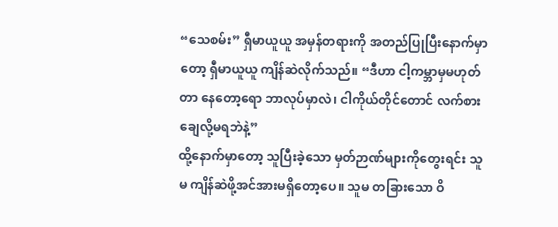“သေစမ်း” ရှီမာယူယူ အမှန်တရားကို အတည်ပြုပြီးနောက်မှာတော့ ရှီမာယူယူ ကျိန်ဆဲလိုက်သည်။ “ဒီဟာ ငါ့ကမ္ဘာမှမဟုတ်တာ နေတော့ရော ဘာလုပ်မှာလဲ၊ ငါကိုယ်တိုင်တောင် လက်စားချေလို့မရဘဲနဲ့”
ထို့နောက်မှာတော့ သူပြီးခဲ့သော မှတ်ဉာဏ်များကိုတွေးရင်း သူမ ကျိန်ဆဲဖို့အင်အားမရှိတော့ပေ။ သူမ တခြားသော ဝိ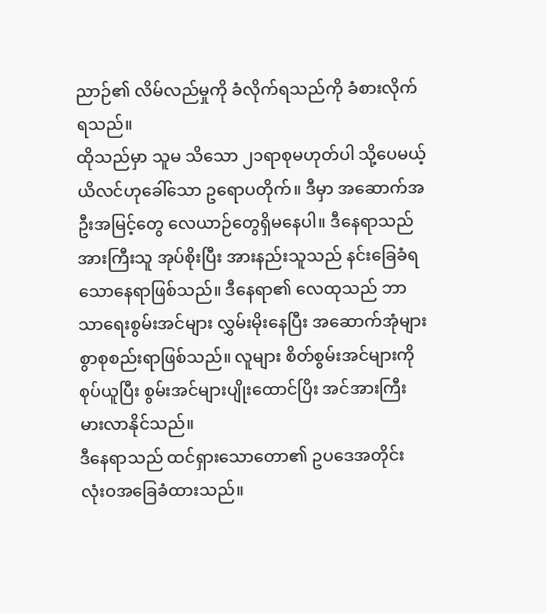ညာဉ်၏ လိမ်လည်မှုကို ခံလိုက်ရသည်ကို ခံစားလိုက်ရသည်။
ထိုသည်မှာ သူမ သိသော ၂၁ရာစုမဟုတ်ပါ သို့ပေမယ့် ယိလင်ဟုခေါ်သော ဥရောပတိုက်။ ဒီမှာ အဆောက်အဦးအမြင့်တွေ လေယာဉ်တွေရှိမနေပါ။ ဒီနေရာသည် အားကြီးသူ အုပ်စိုးပြီး အားနည်းသူသည် နင်းခြေခံရသောနေရာဖြစ်သည်။ ဒီနေရာ၏ လေထုသည် ဘာသာရေးစွမ်းအင်များ လွှမ်းမိုးနေပြီး အဆောက်အုံများစွာစုစည်းရာဖြစ်သည်။ လူများ စိတ်စွမ်းအင်များကို စုပ်ယူပြီး စွမ်းအင်များပျိုးထောင်ပြိး အင်အားကြီးမားလာနိုင်သည်။
ဒီနေရာသည် ထင်ရှားသောတော၏ ဥပဒေအတိုင်း လုံးဝအခြေခံထားသည်။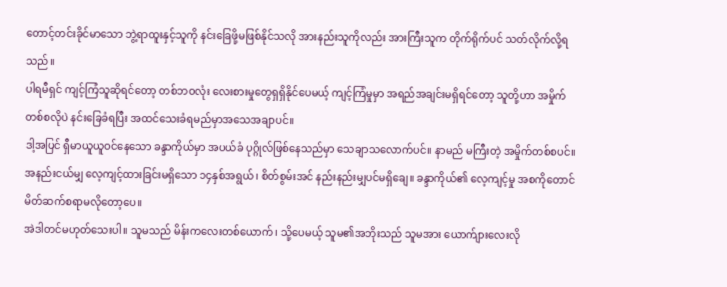တောင့်တင်းခိုင်မာသော ဘွဲ့ရာထူးနှင့်သူကို နင်းခြေဖို့မဖြစ်နိုင်သလို အားနည်းသူကိုလည်း အားကြီးသူက တိုက်ရိုက်ပင် သတ်လိုက်လို့ရသည်။
ပါရမီရှင် ကျင့်ကြံသူဆိုရင်တော့ တစ်ဘဝလုံး လေးစားမှုတွေရှရှိနိုင်ပေမယ့် ကျင့်ကြံမှုမှာ အရည်အချင်းမရှိရင်တော့ သူတို့ဟာ အမှိုက်တစ်စလိုပဲ နင်းခြေခံရပြီး အထင်သေးခံရမည်မှာအသေအချာပင်။
ဒါ့အပြင် ရှီမာယူယူဝင်နေသော ခန္ဒာကိုယ်မှာ အပယ်ခံ ပုဂ္ဂိုလ်ဖြစ်နေသည်မှာ သေချာသလောက်ပင်။ နာမည် မကြီးတဲ့ အမှိုက်တစ်စပင်။ အနည်းငယ်မျှ လေ့ကျင့်ထားခြင်းမရှိသော ၁၄နှစ်အရွယ်၊ စိတ်စွမ်းအင် နည်းနည်းမျှပင်မရှိချေ။ ခန္ဒာကိုယ်၏ လေ့ကျင့်မှု အစကိုတောင် မိတ်ဆက်စရာမလိုတော့ပေ။
အဲဒါတင်မဟုတ်သေးပါ။ သူမသည် မိန်းကလေးတစ်ယောက်၊ သို့ပေမယ့် သူမ၏အဘိုးသည် သူမအား ယောက်ျားလေးလို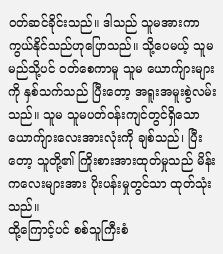ဝတ်ဆင်ခိုင်းသည်။ ဒါသည် သူမအားကာကွယ်နိုင်သည်ဟုပြောသည်။ သို့ပေမယ့် သူမ မည်သို့ပင် ဝတ်စေကာမူ သူမ ယောက်ျားများကို နှစ်သက်သည် ပြီးတော့ အရူးအမူးစွဲလမ်းသည်။ သူမ သူမပတ်ဝန်းကျင်တွင်ရှိသော ယောက်ျားလေးအားလုံးကို ချစ်သည်၊ ပြီးတော့ သူတို့၏ ကြိုးစားအားထုတ်မှုသည် မိန်းကလေးများအား ပိုးပန်းမှုတွင်သာ ထုတ်သုံးသည်။
ထို့ကြောင့်ပင် စစ်သူကြီးစံ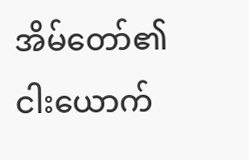အိမ်တော်၏ ငါးယောက်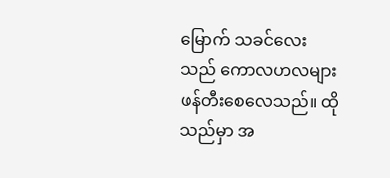မြောက် သခင်လေးသည် ကောလဟလများ ဖန်တီးစေလေသည်။ ထိုသည်မှာ အ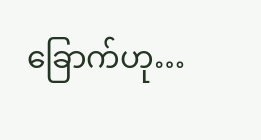ခြောက်ဟု…